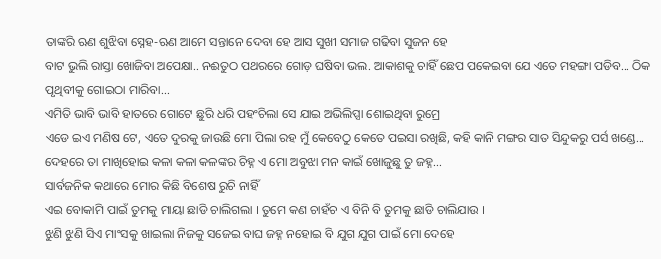ତାଙ୍କରି ଋଣ ଶୁଝିବା ସ୍ନେହ-ଋଣ ଆମେ ସନ୍ତାନେ ଦେବା ହେ ଆସ ସୁଖୀ ସମାଜ ଗଢିବା ସୁଜନ ହେ
ବାଟ ଭୁଲି ରାସ୍ତା ଖୋଜିବା ଅପେକ୍ଷା.. ନଈତୁଠ ପଥରରେ ଗୋଡ଼ ଘଷିବା ଭଲ. ଆକାଶକୁ ଚାହିଁ ଛେପ ପକେଇବା ଯେ ଏତେ ମହଙ୍ଗା ପଡିବ... ଠିକ ପୃଥିବୀକୁ ଗୋଇଠା ମାରିବା...
ଏମିତି ଭାବି ଭାବି ହାତରେ ଗୋଟେ ଛୁରି ଧରି ପହଂଚିଲା ସେ ଯାଇ ଅଭିଲିପ୍ସା ଶୋଇଥିବା ରୁମ୍ରେ
ଏଡେ ଇଏ ମଣିଷ ଟେ, ଏତେ ଦୁରକୁ ଜାଉଛି ମୋ ପିଲା ରହ ମୁଁ କେବେଠୁ କେତେ ପଇସା ରଖିଛି, କହି କାନି ମଙ୍ଗର ସାତ ସିନ୍ଦୁକରୁ ପର୍ସ ଖଣ୍ଡେ...
ଦେହରେ ତା ମାଖିହୋଇ କଳା କଳା କଳଙ୍କର ଚିହ୍ନ ଏ ମୋ ଅବୁଝା ମନ କାଇଁ ଖୋଜୁଛୁ ତୁ ଜହ୍ନ...
ସାର୍ବଜନିକ କଥାରେ ମୋର କିଛି ବିଶେଷ ରୁଚି ନାହିଁ
ଏଇ ବୋକାମି ପାଇଁ ତୁମକୁ ମାୟା ଛାଡି ଚାଲିଗଲା । ତୁମେ କଣ ଚାହଁଚ ଏ ବିନି ବି ତୁମକୁ ଛାଡି ଚାଲିଯାଉ ।
ଝୁଣି ଝୁଣି ସିଏ ମାଂସକୁ ଖାଇଲା ନିଜକୁ ସଜେଇ ବାଘ ଜହ୍ନ ନହୋଇ ବି ଯୁଗ ଯୁଗ ପାଇଁ ମୋ ଦେହେ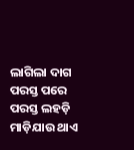ଲାଗିଲା ଦାଗ
ପରସ୍ତ ପରେ ପରସ୍ତ ଲହଡ଼ି ମାଡ଼ିଯାଉ ଥାଏ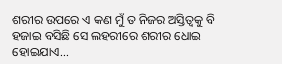ଶରୀର ଉପରେ ଏ କଣ ମୁଁ ତ ନିଜର ଅସ୍ତିତ୍ୱକୁ ବି ହଜାଇ ବସିଛି ସେ ଲହରୀରେ ଶରୀର ଧୋଇ ହୋଇଯାଏ...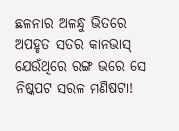ଛଳନାର ଅଳନ୍ଧୁ ଭିତରେ ଅପହୃତ ସତର କାନଭାସ୍ ଯେଉଁଥିରେ ରଙ୍ଗ ଭରେ ସେ ନିଷ୍କପଟ ସରଳ ମଣିଷଟା!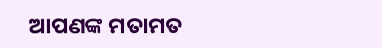ଆପଣଙ୍କ ମତାମତ